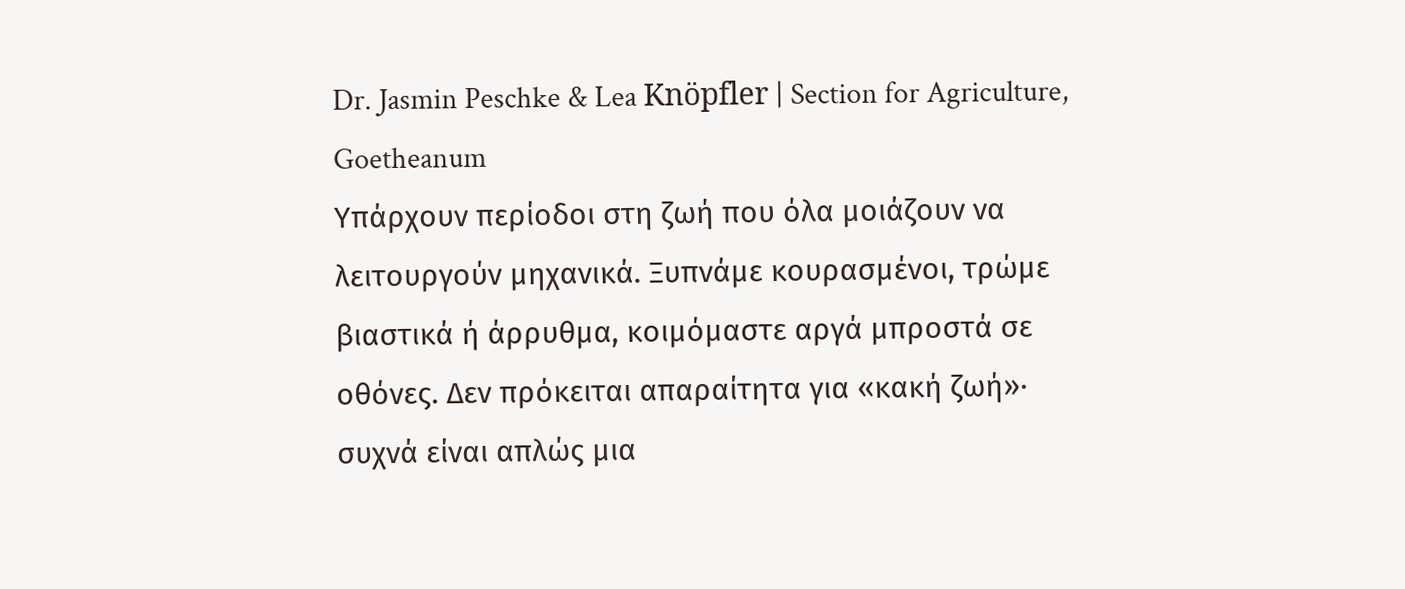Dr. Jasmin Peschke & Lea Knöpfler | Section for Agriculture, Goetheanum
Υπάρχουν περίοδοι στη ζωή που όλα μοιάζουν να λειτουργούν μηχανικά. Ξυπνάμε κουρασμένοι, τρώμε βιαστικά ή άρρυθμα, κοιμόμαστε αργά μπροστά σε οθόνες. Δεν πρόκειται απαραίτητα για «κακή ζωή»· συχνά είναι απλώς μια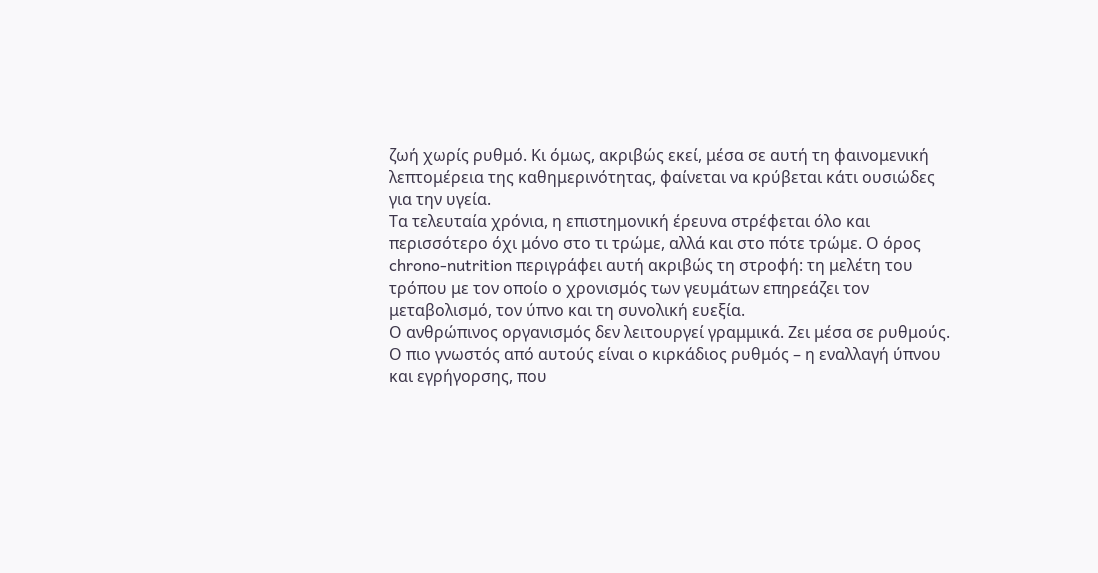ζωή χωρίς ρυθμό. Κι όμως, ακριβώς εκεί, μέσα σε αυτή τη φαινομενική λεπτομέρεια της καθημερινότητας, φαίνεται να κρύβεται κάτι ουσιώδες για την υγεία.
Τα τελευταία χρόνια, η επιστημονική έρευνα στρέφεται όλο και περισσότερο όχι μόνο στο τι τρώμε, αλλά και στο πότε τρώμε. Ο όρος chrono-nutrition περιγράφει αυτή ακριβώς τη στροφή: τη μελέτη του τρόπου με τον οποίο ο χρονισμός των γευμάτων επηρεάζει τον μεταβολισμό, τον ύπνο και τη συνολική ευεξία.
Ο ανθρώπινος οργανισμός δεν λειτουργεί γραμμικά. Ζει μέσα σε ρυθμούς. Ο πιο γνωστός από αυτούς είναι ο κιρκάδιος ρυθμός – η εναλλαγή ύπνου και εγρήγορσης, που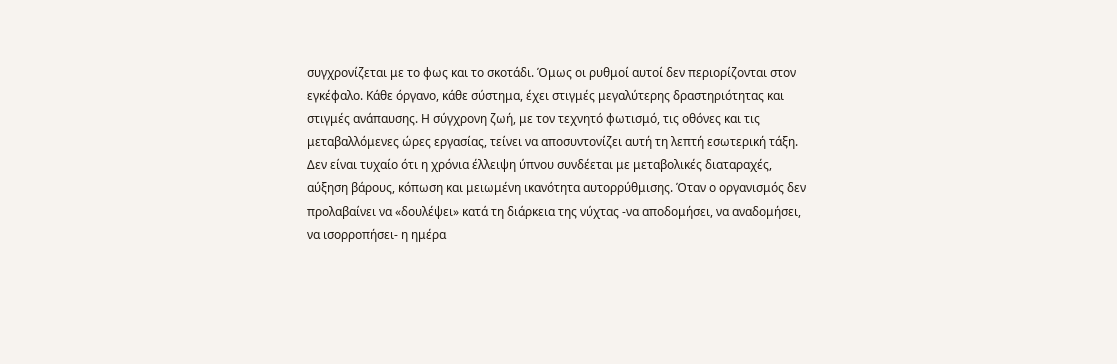συγχρονίζεται με το φως και το σκοτάδι. Όμως οι ρυθμοί αυτοί δεν περιορίζονται στον εγκέφαλο. Κάθε όργανο, κάθε σύστημα, έχει στιγμές μεγαλύτερης δραστηριότητας και στιγμές ανάπαυσης. Η σύγχρονη ζωή, με τον τεχνητό φωτισμό, τις οθόνες και τις μεταβαλλόμενες ώρες εργασίας, τείνει να αποσυντονίζει αυτή τη λεπτή εσωτερική τάξη.
Δεν είναι τυχαίο ότι η χρόνια έλλειψη ύπνου συνδέεται με μεταβολικές διαταραχές, αύξηση βάρους, κόπωση και μειωμένη ικανότητα αυτορρύθμισης. Όταν ο οργανισμός δεν προλαβαίνει να «δουλέψει» κατά τη διάρκεια της νύχτας -να αποδομήσει, να αναδομήσει, να ισορροπήσει- η ημέρα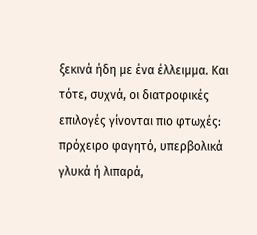ξεκινά ήδη με ένα έλλειμμα. Και τότε, συχνά, οι διατροφικές επιλογές γίνονται πιο φτωχές: πρόχειρο φαγητό, υπερβολικά γλυκά ή λιπαρά,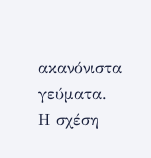ακανόνιστα γεύματα.
Η σχέση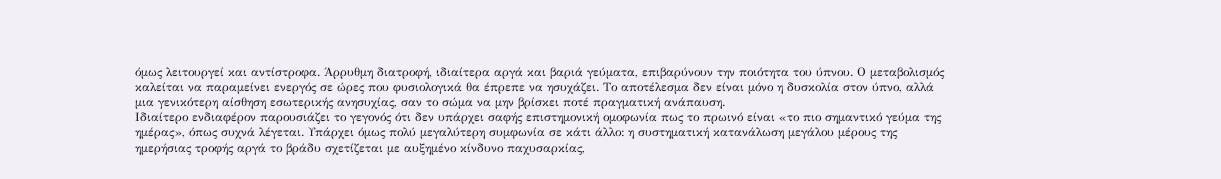όμως λειτουργεί και αντίστροφα. Άρρυθμη διατροφή, ιδιαίτερα αργά και βαριά γεύματα, επιβαρύνουν την ποιότητα του ύπνου. Ο μεταβολισμός καλείται να παραμείνει ενεργός σε ώρες που φυσιολογικά θα έπρεπε να ησυχάζει. Το αποτέλεσμα δεν είναι μόνο η δυσκολία στον ύπνο, αλλά μια γενικότερη αίσθηση εσωτερικής ανησυχίας, σαν το σώμα να μην βρίσκει ποτέ πραγματική ανάπαυση.
Ιδιαίτερο ενδιαφέρον παρουσιάζει το γεγονός ότι δεν υπάρχει σαφής επιστημονική ομοφωνία πως το πρωινό είναι «το πιο σημαντικό γεύμα της ημέρας», όπως συχνά λέγεται. Υπάρχει όμως πολύ μεγαλύτερη συμφωνία σε κάτι άλλο: η συστηματική κατανάλωση μεγάλου μέρους της ημερήσιας τροφής αργά το βράδυ σχετίζεται με αυξημένο κίνδυνο παχυσαρκίας,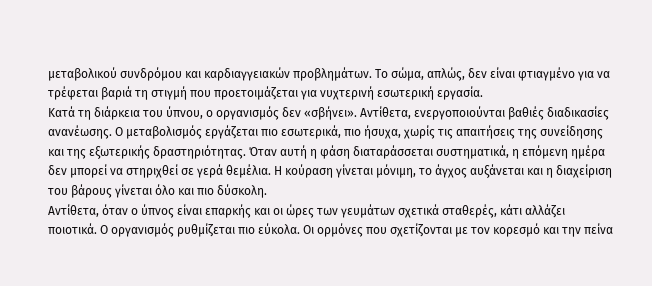μεταβολικού συνδρόμου και καρδιαγγειακών προβλημάτων. Το σώμα, απλώς, δεν είναι φτιαγμένο για να τρέφεται βαριά τη στιγμή που προετοιμάζεται για νυχτερινή εσωτερική εργασία.
Κατά τη διάρκεια του ύπνου, ο οργανισμός δεν «σβήνει». Αντίθετα, ενεργοποιούνται βαθιές διαδικασίες ανανέωσης. Ο μεταβολισμός εργάζεται πιο εσωτερικά, πιο ήσυχα, χωρίς τις απαιτήσεις της συνείδησης και της εξωτερικής δραστηριότητας. Όταν αυτή η φάση διαταράσσεται συστηματικά, η επόμενη ημέρα δεν μπορεί να στηριχθεί σε γερά θεμέλια. Η κούραση γίνεται μόνιμη, το άγχος αυξάνεται και η διαχείριση του βάρους γίνεται όλο και πιο δύσκολη.
Αντίθετα, όταν ο ύπνος είναι επαρκής και οι ώρες των γευμάτων σχετικά σταθερές, κάτι αλλάζει ποιοτικά. Ο οργανισμός ρυθμίζεται πιο εύκολα. Οι ορμόνες που σχετίζονται με τον κορεσμό και την πείνα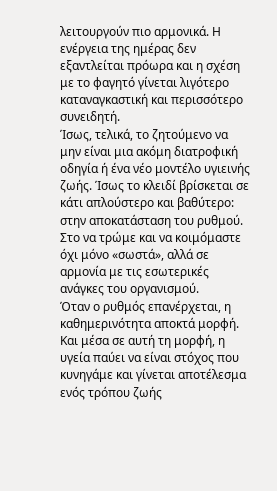λειτουργούν πιο αρμονικά. Η ενέργεια της ημέρας δεν εξαντλείται πρόωρα και η σχέση με το φαγητό γίνεται λιγότερο καταναγκαστική και περισσότερο συνειδητή.
Ίσως, τελικά, το ζητούμενο να μην είναι μια ακόμη διατροφική οδηγία ή ένα νέο μοντέλο υγιεινής ζωής. Ίσως το κλειδί βρίσκεται σε κάτι απλούστερο και βαθύτερο: στην αποκατάσταση του ρυθμού. Στο να τρώμε και να κοιμόμαστε όχι μόνο «σωστά», αλλά σε αρμονία με τις εσωτερικές ανάγκες του οργανισμού.
Όταν ο ρυθμός επανέρχεται, η καθημερινότητα αποκτά μορφή. Και μέσα σε αυτή τη μορφή, η υγεία παύει να είναι στόχος που κυνηγάμε και γίνεται αποτέλεσμα ενός τρόπου ζωής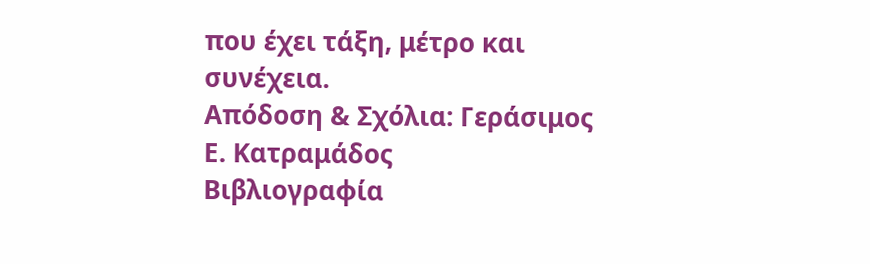που έχει τάξη, μέτρο και συνέχεια.
Απόδοση & Σχόλια: Γεράσιμος Ε. Κατραμάδος
Βιβλιογραφία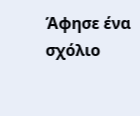Άφησε ένα σχόλιο